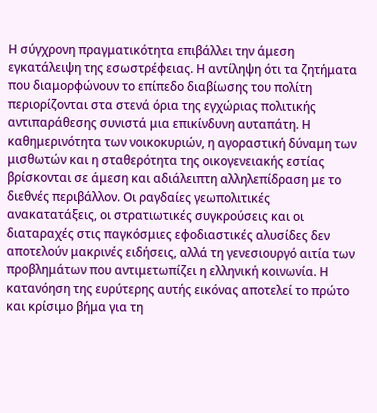Η σύγχρονη πραγματικότητα επιβάλλει την άμεση εγκατάλειψη της εσωστρέφειας. Η αντίληψη ότι τα ζητήματα που διαμορφώνουν το επίπεδο διαβίωσης του πολίτη περιορίζονται στα στενά όρια της εγχώριας πολιτικής αντιπαράθεσης συνιστά μια επικίνδυνη αυταπάτη. Η καθημερινότητα των νοικοκυριών, η αγοραστική δύναμη των μισθωτών και η σταθερότητα της οικογενειακής εστίας βρίσκονται σε άμεση και αδιάλειπτη αλληλεπίδραση με το διεθνές περιβάλλον. Οι ραγδαίες γεωπολιτικές ανακατατάξεις, οι στρατιωτικές συγκρούσεις και οι διαταραχές στις παγκόσμιες εφοδιαστικές αλυσίδες δεν αποτελούν μακρινές ειδήσεις, αλλά τη γενεσιουργό αιτία των προβλημάτων που αντιμετωπίζει η ελληνική κοινωνία. Η κατανόηση της ευρύτερης αυτής εικόνας αποτελεί το πρώτο και κρίσιμο βήμα για τη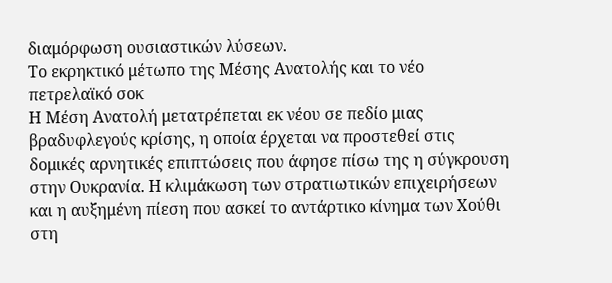διαμόρφωση ουσιαστικών λύσεων.
Το εκρηκτικό μέτωπο της Μέσης Ανατολής και το νέο πετρελαϊκό σοκ
Η Μέση Ανατολή μετατρέπεται εκ νέου σε πεδίο μιας βραδυφλεγούς κρίσης, η οποία έρχεται να προστεθεί στις δομικές αρνητικές επιπτώσεις που άφησε πίσω της η σύγκρουση στην Ουκρανία. Η κλιμάκωση των στρατιωτικών επιχειρήσεων και η αυξημένη πίεση που ασκεί το αντάρτικο κίνημα των Χούθι στη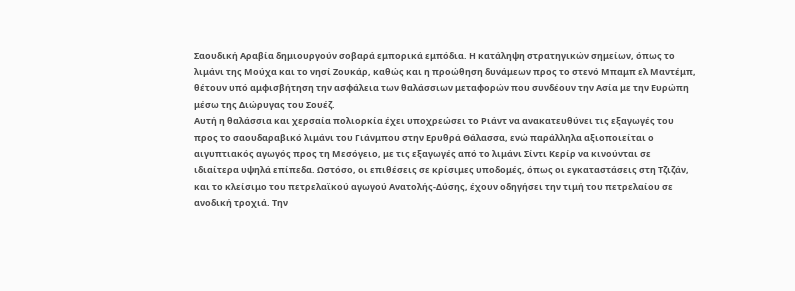Σαουδική Αραβία δημιουργούν σοβαρά εμπορικά εμπόδια. Η κατάληψη στρατηγικών σημείων, όπως το λιμάνι της Μούχα και το νησί Ζουκάρ, καθώς και η προώθηση δυνάμεων προς το στενό Μπαμπ ελ Μαντέμπ, θέτουν υπό αμφισβήτηση την ασφάλεια των θαλάσσιων μεταφορών που συνδέουν την Ασία με την Ευρώπη μέσω της Διώρυγας του Σουέζ.
Αυτή η θαλάσσια και χερσαία πολιορκία έχει υποχρεώσει το Ριάντ να ανακατευθύνει τις εξαγωγές του προς το σαουδαραβικό λιμάνι του Γιάνμπου στην Ερυθρά Θάλασσα, ενώ παράλληλα αξιοποιείται ο αιγυπτιακός αγωγός προς τη Μεσόγειο, με τις εξαγωγές από το λιμάνι Σίντι Κερίρ να κινούνται σε ιδιαίτερα υψηλά επίπεδα. Ωστόσο, οι επιθέσεις σε κρίσιμες υποδομές, όπως οι εγκαταστάσεις στη Τζιζάν, και το κλείσιμο του πετρελαϊκού αγωγού Ανατολής-Δύσης, έχουν οδηγήσει την τιμή του πετρελαίου σε ανοδική τροχιά. Την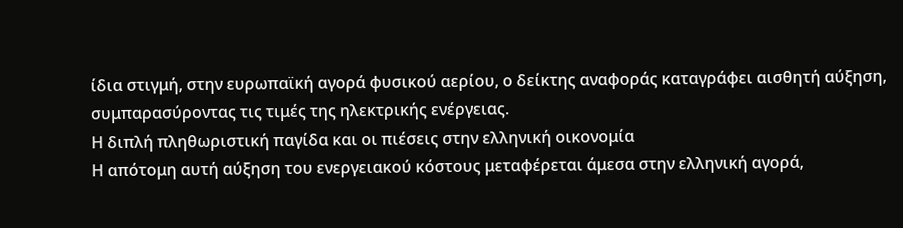ίδια στιγμή, στην ευρωπαϊκή αγορά φυσικού αερίου, ο δείκτης αναφοράς καταγράφει αισθητή αύξηση, συμπαρασύροντας τις τιμές της ηλεκτρικής ενέργειας.
Η διπλή πληθωριστική παγίδα και οι πιέσεις στην ελληνική οικονομία
Η απότομη αυτή αύξηση του ενεργειακού κόστους μεταφέρεται άμεσα στην ελληνική αγορά,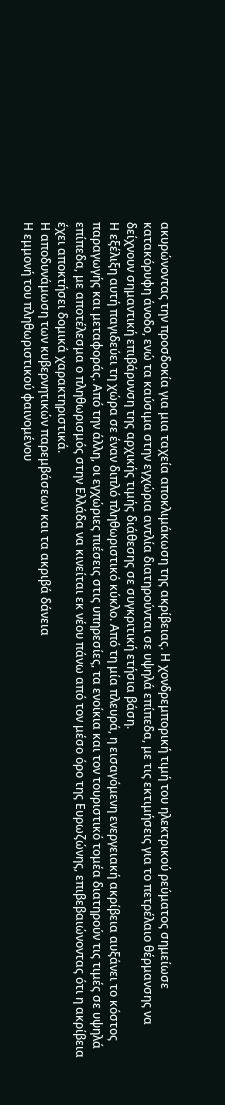ακυρώνοντας την προσδοκία για μια ταχεία αποκλιμάκωση της ακρίβειας. Η χονδρεμπορική τιμή του ηλεκτρικού ρεύματος σημείωσε κατακόρυφη άνοδο, ενώ τα καύσιμα στην εγχώρια αντλία διατηρούνται σε υψηλά επίπεδα, με τις εκτιμήσεις για το πετρέλαιο θέρμανσης να δείχνουν σημαντική επιβάρυνση της αρχικής τιμής διάθεσης σε συγκριτική ετήσια βάση.
Η εξέλιξη αυτή παγιδεύει τη χώρα σε έναν διπλό πληθωριστικό κύκλο. Από τη μία πλευρά, η εισαγόμενη ενεργειακή ακρίβεια αυξάνει το κόστος παραγωγής και μεταφοράς. Από την άλλη, οι εγχώριες πιέσεις στις υπηρεσίες, τα ενοίκια και τον τουριστικό τομέα διατηρούν τις τιμές σε υψηλά επίπεδα, με αποτέλεσμα ο πληθωρισμός στην Ελλάδα να κινείται εκ νέου πάνω από τον μέσο όρο της Ευρωζώνης, επιβεβαιώνοντας ότι η ακρίβεια έχει αποκτήσει δομικά χαρακτηριστικά.
Η αποδυνάμωση των κυβερνητικών παρεμβάσεων και τα ακριβά δάνεια
Η εμμονή του πληθωριστικού φαινομένου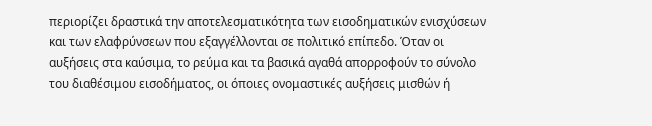περιορίζει δραστικά την αποτελεσματικότητα των εισοδηματικών ενισχύσεων και των ελαφρύνσεων που εξαγγέλλονται σε πολιτικό επίπεδο. Όταν οι αυξήσεις στα καύσιμα, το ρεύμα και τα βασικά αγαθά απορροφούν το σύνολο του διαθέσιμου εισοδήματος, οι όποιες ονομαστικές αυξήσεις μισθών ή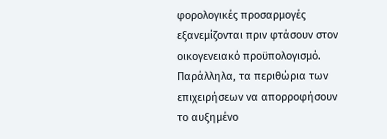φορολογικές προσαρμογές εξανεμίζονται πριν φτάσουν στον οικογενειακό προϋπολογισμό. Παράλληλα, τα περιθώρια των επιχειρήσεων να απορροφήσουν το αυξημένο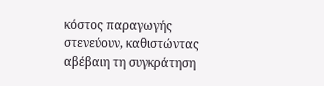κόστος παραγωγής στενεύουν, καθιστώντας αβέβαιη τη συγκράτηση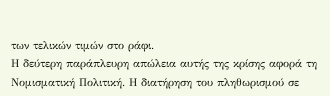των τελικών τιμών στο ράφι.
Η δεύτερη παράπλευρη απώλεια αυτής της κρίσης αφορά τη Νομισματική Πολιτική. Η διατήρηση του πληθωρισμού σε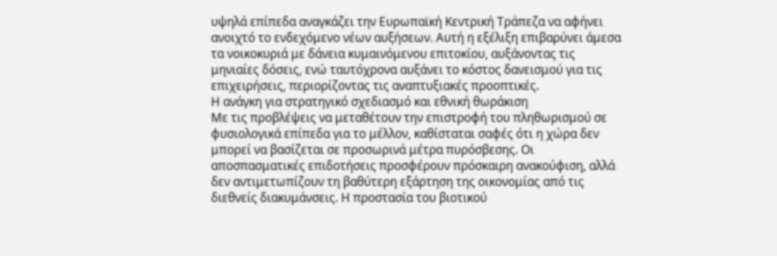υψηλά επίπεδα αναγκάζει την Ευρωπαϊκή Κεντρική Τράπεζα να αφήνει ανοιχτό το ενδεχόμενο νέων αυξήσεων. Αυτή η εξέλιξη επιβαρύνει άμεσα τα νοικοκυριά με δάνεια κυμαινόμενου επιτοκίου, αυξάνοντας τις μηνιαίες δόσεις, ενώ ταυτόχρονα αυξάνει το κόστος δανεισμού για τις επιχειρήσεις, περιορίζοντας τις αναπτυξιακές προοπτικές.
Η ανάγκη για στρατηγικό σχεδιασμό και εθνική θωράκιση
Με τις προβλέψεις να μεταθέτουν την επιστροφή του πληθωρισμού σε φυσιολογικά επίπεδα για το μέλλον, καθίσταται σαφές ότι η χώρα δεν μπορεί να βασίζεται σε προσωρινά μέτρα πυρόσβεσης. Οι αποσπασματικές επιδοτήσεις προσφέρουν πρόσκαιρη ανακούφιση, αλλά δεν αντιμετωπίζουν τη βαθύτερη εξάρτηση της οικονομίας από τις διεθνείς διακυμάνσεις. Η προστασία του βιοτικού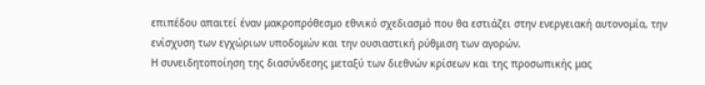επιπέδου απαιτεί έναν μακροπρόθεσμο εθνικό σχεδιασμό που θα εστιάζει στην ενεργειακή αυτονομία, την ενίσχυση των εγχώριων υποδομών και την ουσιαστική ρύθμιση των αγορών.
Η συνειδητοποίηση της διασύνδεσης μεταξύ των διεθνών κρίσεων και της προσωπικής μας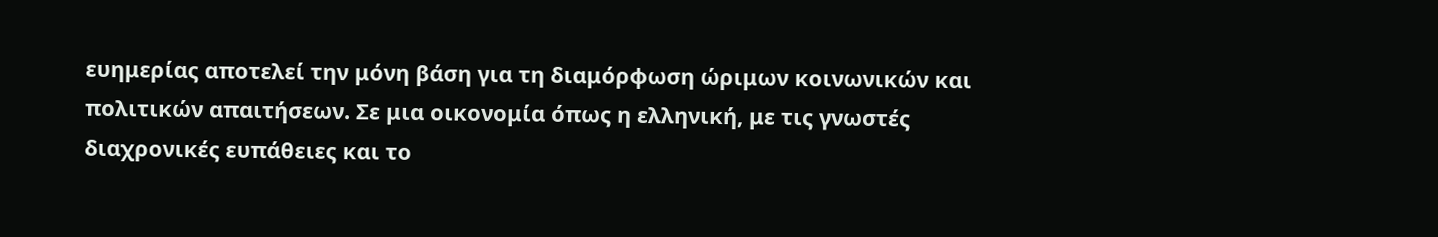ευημερίας αποτελεί την μόνη βάση για τη διαμόρφωση ώριμων κοινωνικών και πολιτικών απαιτήσεων. Σε μια οικονομία όπως η ελληνική, με τις γνωστές διαχρονικές ευπάθειες και το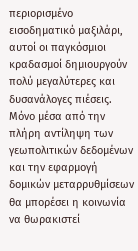περιορισμένο εισοδηματικό μαξιλάρι, αυτοί οι παγκόσμιοι κραδασμοί δημιουργούν πολύ μεγαλύτερες και δυσανάλογες πιέσεις. Μόνο μέσα από την πλήρη αντίληψη των γεωπολιτικών δεδομένων και την εφαρμογή δομικών μεταρρυθμίσεων θα μπορέσει η κοινωνία να θωρακιστεί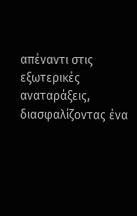απέναντι στις εξωτερικές αναταράξεις, διασφαλίζοντας ένα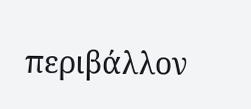περιβάλλον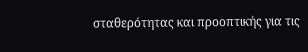σταθερότητας και προοπτικής για τις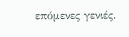επόμενες γενιές.